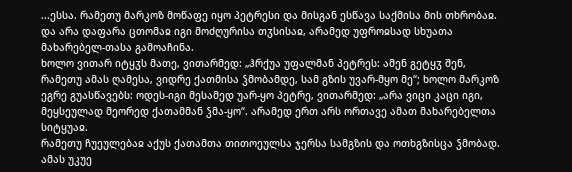...ესსა. რამეთუ მარკოზ მოწაფე იყო პეტრესი და მისგან ესწავა საქმისა მის თხრობაჲ. და არა დაფარა ცთომაჲ იგი მოძღურისა თჳსისაჲ, არამედ უფროჲსად სხუათა მახარებელ-თასა გამოაჩინა.
ხოლო ვითარ იტყჳს მათე, ვითარმედ: „ჰრქუა უფალმან პეტრეს: ამენ გეტყჳ შენ, რამეთუ ამას ღამესა, ვიდრე ქათმისა ჴმობამდე, სამ გზის უვარ-მყო მე“; ხოლო მარკოზ ეგრე გუასწავებს: ოდეს-იგი მესამედ უარ-ყო პეტრე, ვითარმედ: „არა ვიცი კაცი იგი, მეყსეულად მეორედ ქათამმან ჴმა-ყო“. არამედ ერთ არს ორთავე ამათ მახარებელთა სიტყუაჲ.
რამეთუ ჩუეულებაჲ აქუს ქათამთა თითოეულსა ჯერსა სამგზის და ოთხგზისცა ჴმობად. ამას უკუე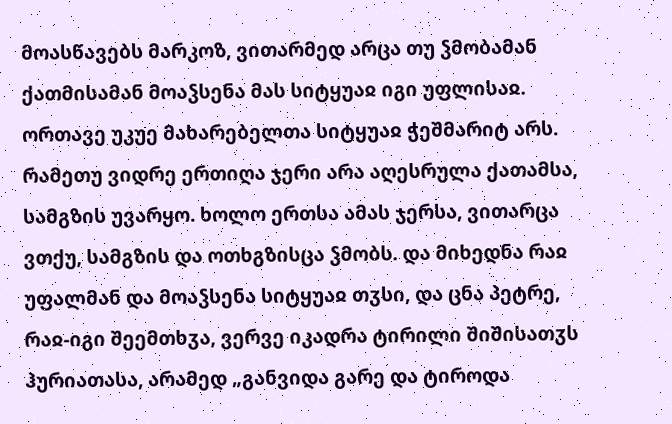მოასწავებს მარკოზ, ვითარმედ არცა თუ ჴმობამან ქათმისამან მოაჴსენა მას სიტყუაჲ იგი უფლისაჲ. ორთავე უკუე მახარებელთა სიტყუაჲ ჭეშმარიტ არს.
რამეთუ ვიდრე ერთიღა ჯერი არა აღესრულა ქათამსა, სამგზის უვარყო. ხოლო ერთსა ამას ჯერსა, ვითარცა ვთქუ, სამგზის და ოთხგზისცა ჴმობს. და მიხედნა რაჲ უფალმან და მოაჴსენა სიტყუაჲ თჳსი, და ცნა პეტრე, რაჲ-იგი შეემთხჳა, ვერვე იკადრა ტირილი შიშისათჳს ჰურიათასა, არამედ „განვიდა გარე და ტიროდა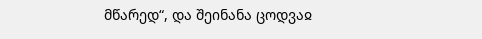მწარედ“, და შეინანა ცოდვაჲ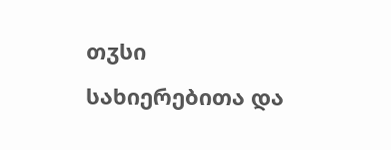თჳსი სახიერებითა და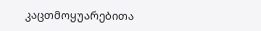კაცთმოყუარებითა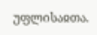უფლისაჲთა.